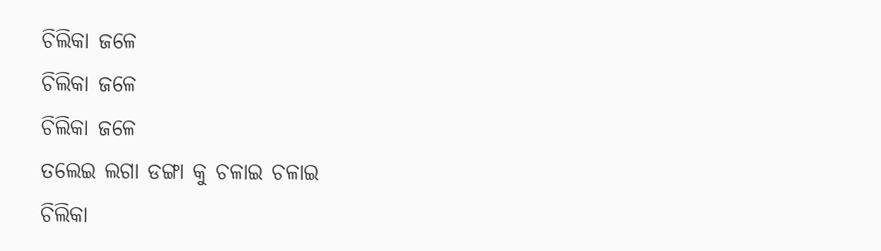ଚିଲିକା ଜଳେ
ଚିଲିକା ଜଳେ
ଚିଲିକା ଜଳେ
ତଲେଇ ଲଗା ଡଙ୍ଗା କୁ ଚଳାଇ ଚଳାଇ
ଚିଲିକା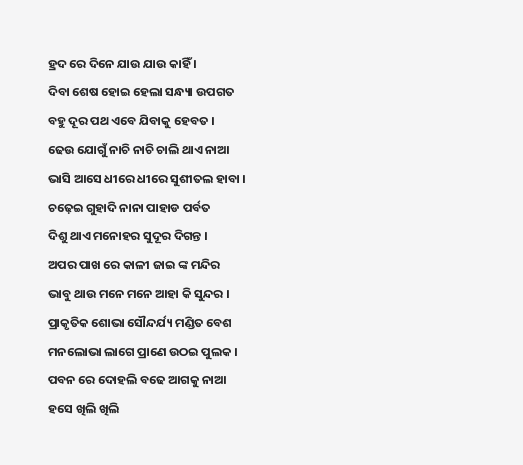ହ୍ରଦ ରେ ଦିନେ ଯାଉ ଯାଉ କାହିଁ ।
ଦିବା ଶେଷ ହୋଇ ହେଲା ସନ୍ଧ୍ୟା ଉପଗତ
ବହୁ ଦୂର ପଥ ଏବେ ଯିବାକୁ ହେବତ ।
ଢେଉ ଯୋଗୁଁ ନାଚି ନାଚି ଚାଲି ଥାଏ ନାଆ
ଭାସି ଆସେ ଧୀରେ ଧୀରେ ସୁଶୀତଲ ହାବା ।
ଚଢ଼େଇ ଗୁହାଦି ନାନା ପାହାଡ ପର୍ବତ
ଦିଶୁ ଥାଏ ମନୋହର ସୁଦୂର ଦିଗନ୍ତ ।
ଅପର ପାଖ ରେ କାଳୀ ଜାଇ ଙ୍କ ମନ୍ଦିର
ଭାବୁ ଥାଉ ମନେ ମନେ ଆହା କି ସୁନ୍ଦର ।
ପ୍ରାକୃତିକ ଶୋଭା ସୌନ୍ଦର୍ଯ୍ୟ ମଣ୍ଡିତ ବେଶ
ମନଲୋଭା ଲାଗେ ପ୍ରାଣେ ଉଠଇ ପୁଲକ ।
ପବନ ରେ ଦୋହଲି ବଢେ ଆଗକୁ ନାଆ
ହସେ ଖିଲି ଖିଲି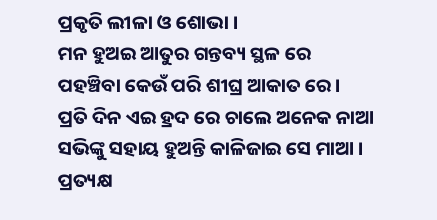ପ୍ରକୃତି ଲୀଳା ଓ ଶୋଭା ।
ମନ ହୁଅଇ ଆତୁର ଗନ୍ତବ୍ୟ ସ୍ଥଳ ରେ
ପହଞ୍ଚିବା କେଉଁ ପରି ଶୀଘ୍ର ଆକାତ ରେ ।
ପ୍ରତି ଦିନ ଏଇ ହ୍ରଦ ରେ ଚାଲେ ଅନେକ ନାଆ
ସଭିଙ୍କୁ ସହାୟ ହୁଅନ୍ତି କାଳିଜାଇ ସେ ମାଆ ।
ପ୍ରତ୍ୟକ୍ଷ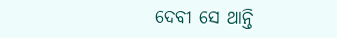ଦେବୀ ସେ ଥାନ୍ତି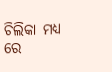ଚିଲିକା ମଧ୍ଯ ରେ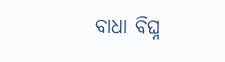ବାଧା ବିଘ୍ନ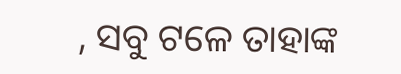, ସବୁ ଟଳେ ତାହାଙ୍କ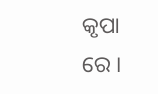କୃପା ରେ ।